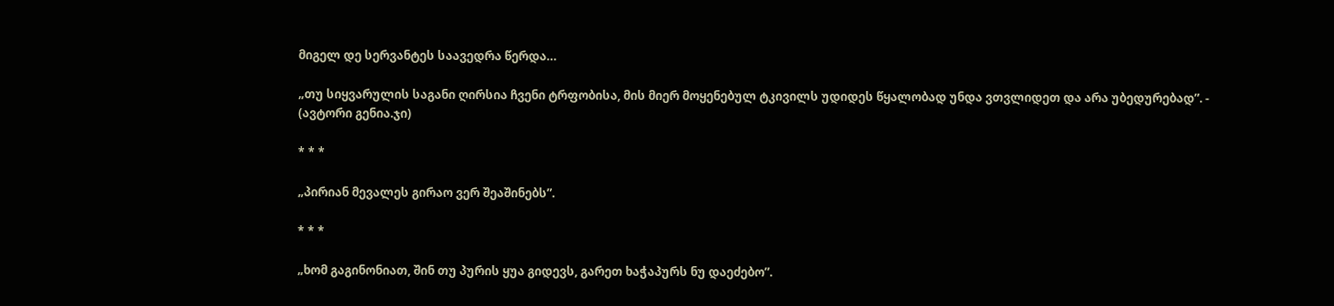მიგელ დე სერვანტეს საავედრა წერდა…

„თუ სიყვარულის საგანი ღირსია ჩვენი ტრფობისა, მის მიერ მოყენებულ ტკივილს უდიდეს წყალობად უნდა ვთვლიდეთ და არა უბედურებად”. - (ავტორი გენია.ჯი)

* * *

„პირიან მევალეს გირაო ვერ შეაშინებს”.

* * *

„ხომ გაგინონიათ, შინ თუ პურის ყუა გიდევს, გარეთ ხაჭაპურს ნუ დაეძებო”.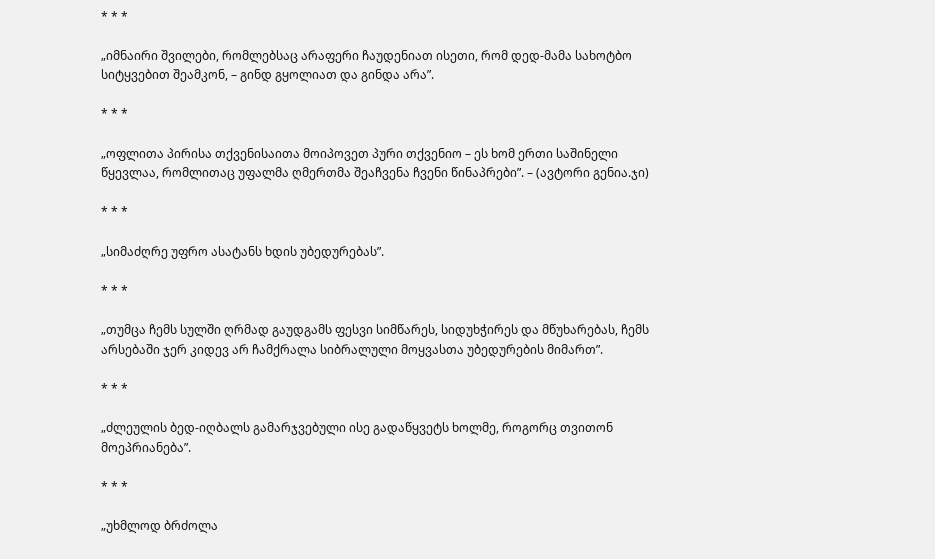* * *

„იმნაირი შვილები, რომლებსაც არაფერი ჩაუდენიათ ისეთი, რომ დედ-მამა სახოტბო სიტყვებით შეამკონ, – გინდ გყოლიათ და გინდა არა”.

* * *

„ოფლითა პირისა თქვენისაითა მოიპოვეთ პური თქვენიო – ეს ხომ ერთი საშინელი წყევლაა, რომლითაც უფალმა ღმერთმა შეაჩვენა ჩვენი წინაპრები”. – (ავტორი გენია.ჯი)

* * *

„სიმაძღრე უფრო ასატანს ხდის უბედურებას”.

* * *

„თუმცა ჩემს სულში ღრმად გაუდგამს ფესვი სიმწარეს, სიდუხჭირეს და მწუხარებას, ჩემს არსებაში ჯერ კიდევ არ ჩამქრალა სიბრალული მოყვასთა უბედურების მიმართ”.

* * *

„ძლეულის ბედ-იღბალს გამარჯვებული ისე გადაწყვეტს ხოლმე, როგორც თვითონ მოეპრიანება”.

* * *

„უხმლოდ ბრძოლა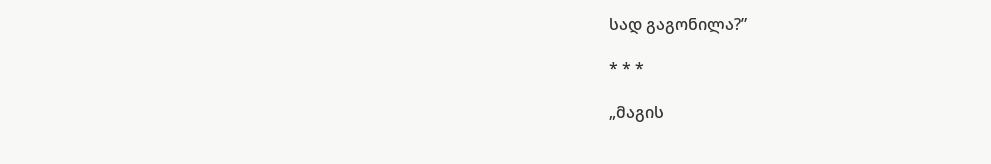სად გაგონილა?”

* * *

„მაგის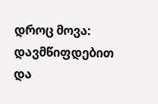დროც მოვა: დავმწიფდებით და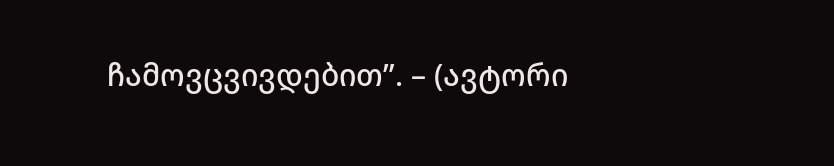ჩამოვცვივდებით”. – (ავტორი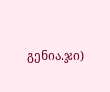გენია.ჯი)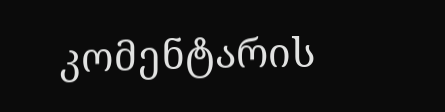კომენტარის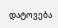დატოვება